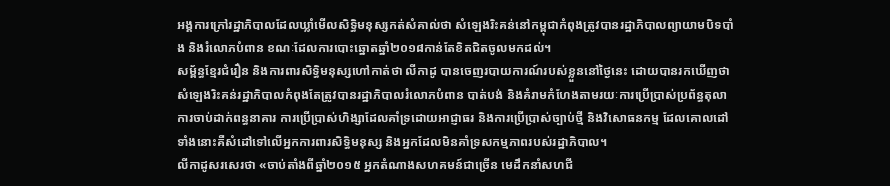អង្គការក្រៅរដ្ឋាភិបាលដែលឃ្លាំមើលសិទ្ធិមនុស្សកត់សំគាល់ថា សំឡេងរិះគន់នៅកម្ពុជាកំពុងត្រូវបានរដ្ឋាភិបាលព្យាយាមបិទបាំង និងរំលោភបំពាន ខណៈដែលការបោះឆ្នោតឆ្នាំ២០១៨កាន់តែខិតជិតចូលមកដល់។
សម្ព័ន្ធខ្មែរជំរឿន និងការពារសិទ្ធិមនុស្សហៅកាត់ថា លីកាដូ បានចេញរបាយការណ៍របស់ខ្លួននៅថ្ងៃនេះ ដោយបានរកឃើញថាសំឡេងរិះគន់រដ្ឋាភិបាលកំពុងតែត្រូវបានរដ្ឋាភិបាលរំលោភបំពាន បាត់បង់ និងគំរាមកំហែងតាមរយៈការប្រើប្រាស់ប្រព័ន្ធតុលាការចាប់ដាក់ពន្ធនាគារ ការប្រើប្រាស់ហិង្សាដែលគាំទ្រដោយអាជ្ញាធរ និងការប្រើប្រាស់ច្បាប់ថ្មី និងវិសោធនកម្ម ដែលគោលដៅទាំងនោះគឺសំដៅទៅលើអ្នកការពារសិទ្ធិមនុស្ស និងអ្នកដែលមិនគាំទ្រសកម្មភាពរបស់រដ្ឋាភិបាល។
លីកាដូសរសេរថា «ចាប់តាំងពីឆ្នាំ២០១៥ អ្នកតំណាងសហគមន៍ជាច្រើន មេដឹកនាំសហជី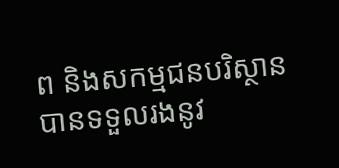ព និងសកម្មជនបរិស្ថាន បានទទួលរងនូវ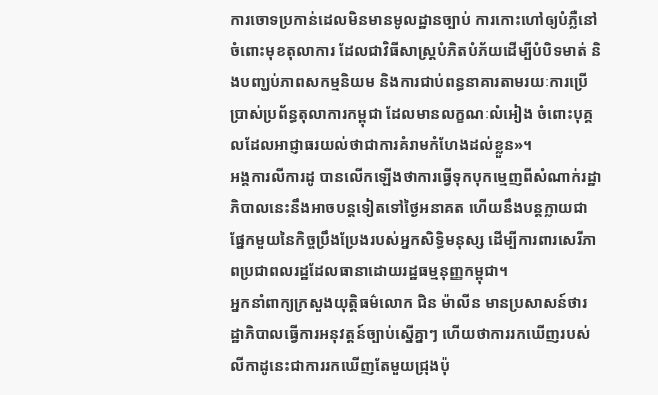ការចោទប្រកាន់ដេលមិនមានមូលដ្ឋានច្បាប់ ការកោះហៅឲ្យបំភ្លឺនៅចំពោះមុខតុលាការ ដែលជាវិធីសាស្ត្របំភិតបំភ័យដើម្បីបំបិទមាត់ និងបញ្ឃប់ភាពសកម្មនិយម និងការជាប់ពន្ធនាគារតាមរយៈការប្រើប្រាស់ប្រព័ន្ធតុលាការកម្ពុជា ដែលមានលក្ខណៈលំអៀង ចំពោះបុគ្គលដែលអាជ្ញាធរយល់ថាជាការគំរាមកំហែងដល់ខ្លួន»។
អង្គការលីការដូ បានលើកឡើងថាការធ្វើទុកបុកម្មេញពីសំណាក់រដ្ឋាភិបាលនេះនឹងអាចបន្តទៀតទៅថ្ងៃអនាគត ហើយនឹងបន្តក្លាយជាផ្នែកមួយនៃកិច្ចប្រឹងប្រែងរបស់អ្នកសិទ្ធិមនុស្ស ដើម្បីការពារសេរីភាពប្រជាពលរដ្ឋដែលធានាដោយរដ្ឋធម្មនុញ្ញកម្ពុជា។
អ្នកនាំពាក្យក្រសួងយុត្តិធម៌លោក ជិន ម៉ាលីន មានប្រសាសន៍ថារដ្ឋាភិបាលធ្វើការអនុវត្តន៍ច្បាប់ស្នើគ្នាៗ ហើយថាការរកឃើញរបស់លីកាដូនេះជាការរកឃើញតែមួយជ្រុងប៉ុ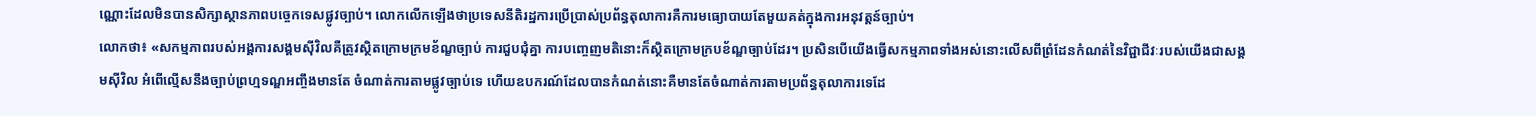ណ្ណោះដែលមិនបានសិក្សាស្ថានភាពបច្ចេកទេសផ្លូវច្បាប់។ លោកលើកឡើងថាប្រទេសនីតិរដ្ឋការប្រើប្រាស់ប្រព័ន្ធតុលាការគឺការមធ្យោបាយតែមួយគត់ក្នុងការអនុវត្តន៍ច្បាប់។
លោកថា៖ «សកម្មភាពរបស់អង្គការសង្គមស៊ីវិលគឺត្រូវស្ថិតក្រោមក្រមខ័ណ្ខច្បាប់ ការជួបជុំគ្នា ការបញ្ចេញមតិនោះក៏ស្ថិតក្រោមក្របខ័ណ្ឌច្បាប់ដែរ។ ប្រសិនបើយើងធ្វើសកម្មភាពទាំងអស់នោះលើសពីព្រំដែនកំណត់នៃវិជ្ជាជីវៈរបស់យើងជាសង្គមស៊ីវិល អំពើល្មើសនឹងច្បាប់ព្រហ្មទណ្ឌអញ្ចឹងមានតែ ចំណាត់ការតាមផ្លូវច្បាប់ទេ ហើយឧបករណ៍ដែលបានកំណត់នោះគឺមានតែចំណាត់ការតាមប្រព័ន្ធតុលាការទេដែ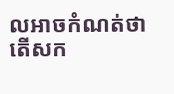លអាចកំណត់ថាតើសក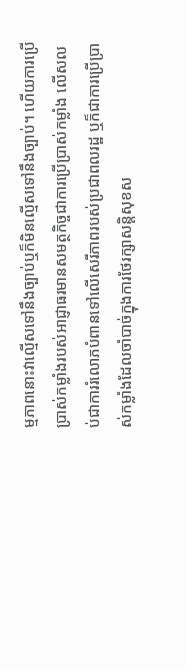ម្មភាពនោះវាល្មើសទៅនឹងច្បាប់ឬក៏មិនល្មើសទៅនឹងច្បាប់។ ហើយការប្រើប្រាស់កម្លាំងរបស់អាជ្ញាធរមានសមត្ថកិច្ចជាការប្រើប្រាស់កម្លាំង លើសលប់ជាការរំលោភបំពានទៅលើសេរីភាពរបស់ប្រជាពលរដ្ឋ ឬក៏ជាការប្រើប្រាស់កម្លាំងដែលចាំបាច់ក្នុងការថែរក្សាសន្តិសុខស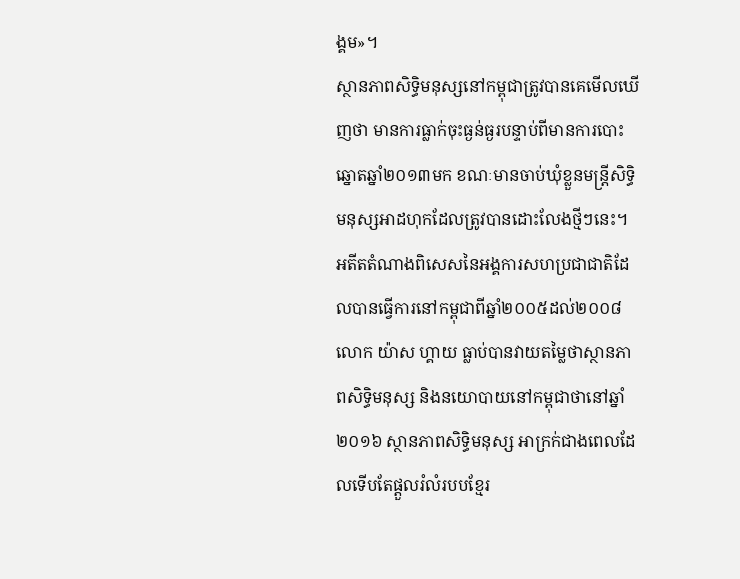ង្គម»។
ស្ថានភាពសិទ្ធិមនុស្សនៅកម្ពុជាត្រូវបានគេមើលឃើញថា មានការធ្លាក់ចុះធ្ងន់ធ្ងរបន្ទាប់ពីមានការបោះឆ្នោតឆ្នាំ២០១៣មក ខណៈមានចាប់ឃុំខ្លួនមន្រ្តីសិទ្ធិមនុស្សអាដហុកដែលត្រូវបានដោះលែងថ្មីៗនេះ។
អតីតតំណាងពិសេសនៃអង្គការសហប្រជាជាតិដែលបានធ្វើការនៅកម្ពុជាពីឆ្នាំ២០០៥ដល់២០០៨ លោក យ៉ាស ហ្គាយ ធ្លាប់បានវាយតម្លៃថាស្ថានភាពសិទ្ធិមនុស្ស និងនយោបាយនៅកម្ពុជាថានៅឆ្នាំ២០១៦ ស្ថានភាពសិទ្ធិមនុស្ស អាក្រក់ជាងពេលដែលទើបតែផ្តួលរំលំរបបខ្មែរ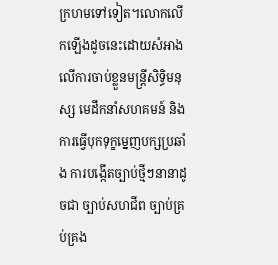ក្រហមទៅទៀត។លោកលើកឡើងដូចនេះដោយសំអាងលើការចាប់ខ្លួនមន្ត្រីសិទ្ធិមនុស្ស មេដឹកនាំសហគមន៍ និងការធ្វើបុកទុក្ខម្នេញបក្សប្រឆាំង ការបង្កើតច្បាប់ថ្មីៗនានាដូចជា ច្បាប់សហជីព ច្បាប់គ្រប់គ្រង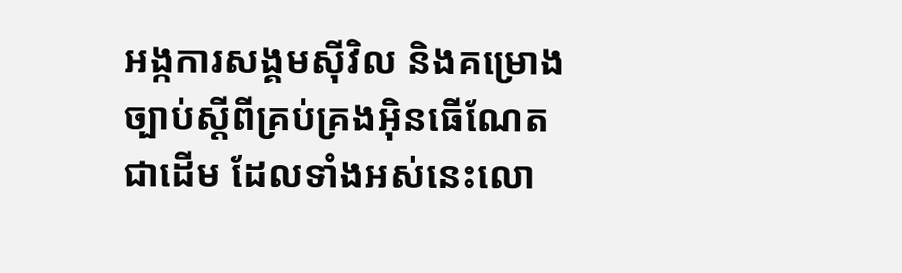អង្កការសង្គមស៊ីវិល និងគម្រោងច្បាប់ស្តីពីគ្រប់គ្រងអ៊ិនធើណែតជាដើម ដែលទាំងអស់នេះលោ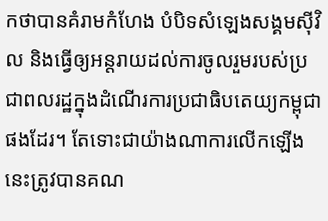កថាបានគំរាមកំហែង បំបិទសំឡេងសង្គមស៊ីវិល និងធ្វើឲ្យអន្តរាយដល់ការចូលរួមរបស់ប្រជាពលរដ្ឋក្នុងដំណើរការប្រជាធិបតេយ្យកម្ពុជាផងដែរ។ តែទោះជាយ៉ាងណាការលើកឡើងនេះត្រូវបានគណ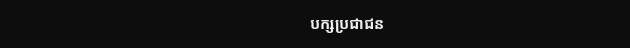បក្សប្រជាជន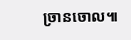ច្រានចោល៕